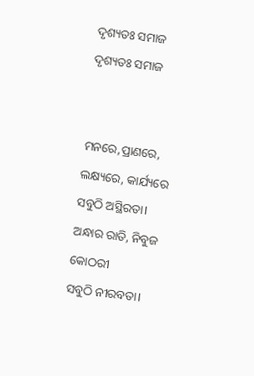ଦୃଶ୍ୟତଃ ସମାଜ
ଦୃଶ୍ୟତଃ ସମାଜ


ମନରେ,ପ୍ରାଣରେ, ଲକ୍ଷ୍ୟରେ, କାର୍ଯ୍ୟରେ
ସବୁଠି ଅସ୍ଥିରତା।
ଅନ୍ଧାର ରାତି, ନିବୁଜ କୋଠରୀ
ସବୁଠି ନୀରବତା।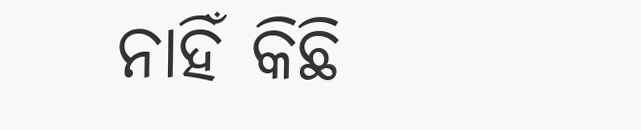ନାହିଁ କିଛି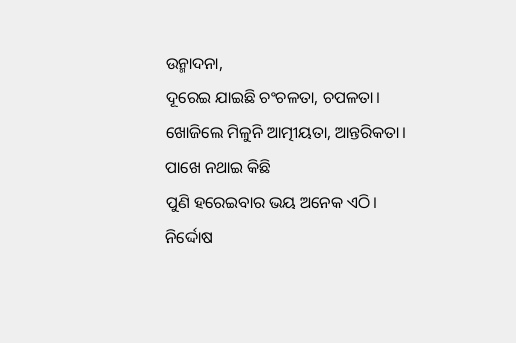ଉନ୍ମାଦନା,
ଦୂରେଇ ଯାଇଛି ଚଂଚଳତା, ଚପଳତା।
ଖୋଜିଲେ ମିଳୁନି ଆତ୍ମୀୟତା, ଆନ୍ତରିକତା।
ପାଖେ ନଥାଇ କିଛି
ପୁଣି ହରେଇବାର ଭୟ ଅନେକ ଏଠି।
ନିର୍ଦ୍ଦୋଷ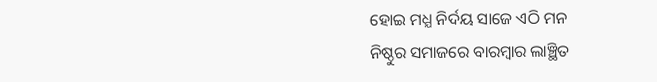ହୋଇ ମଧ୍ଯ ନିର୍ଦୟ ସାଜେ ଏଠି ମନ
ନିଷ୍ଠୁର ସମାଜରେ ବାରମ୍ବାର ଲାଞ୍ଛିତ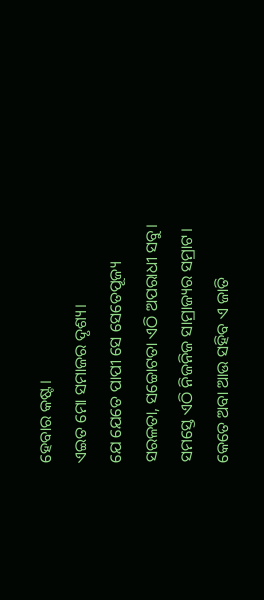ହେବାର କଷ୍ଟ।
ଏଇତ ମୋ ସମାଜର ଦୃଶ୍ୟ।
ଯେ ଯେତେ ପାପୀ ସେ ସେତେପୂଜ୍ୟ
ସରଳତା, ସଚ୍ଚୋଟତା ଏଠି ଅପରାଧୀ ସବୁ।
ସମସ୍ତେ ଏଠି ନିଜନିଜ ସାମ୍ରାଜ୍ୟର ସମ୍ରାଟ।
କେତେ ଅବା ଆଉ ସହିବ ଏ ଜାତି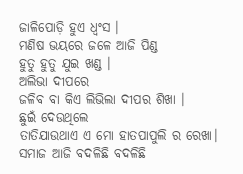ଜାଳିପୋଡ଼ି ହୁଏ ଧ୍ଵଂସ ।
ମଣିଷ ଭୟରେ ଜଳେ ଆଜି ପିଣ୍ଡ
ହୁତୁ ହୁତୁ ଯୁଇ ଖଣ୍ଡ ।
ଅଲିଭା ଦୀପରେ
ଜଳିବ ବା କିଏ ଲିଭିଲା ଦୀପର ଶିଖା ।
ଛୁଇଁ ଦେଉଥିଲେ
ତାତିଯାଉଥାଏ ଏ ମୋ ହାତପାପୁଲି ର ରେଖା।
ସମାଜ ଆଜି ବଦଳିଛି ବଦଳିଛି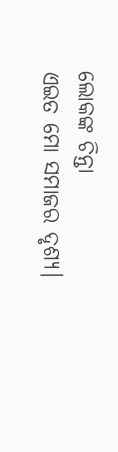ଲୋକଙ୍କ ଚିନ୍ତା
ଏଇତ ମୋ ସମାଜର ଦୃଶ୍ୟ।